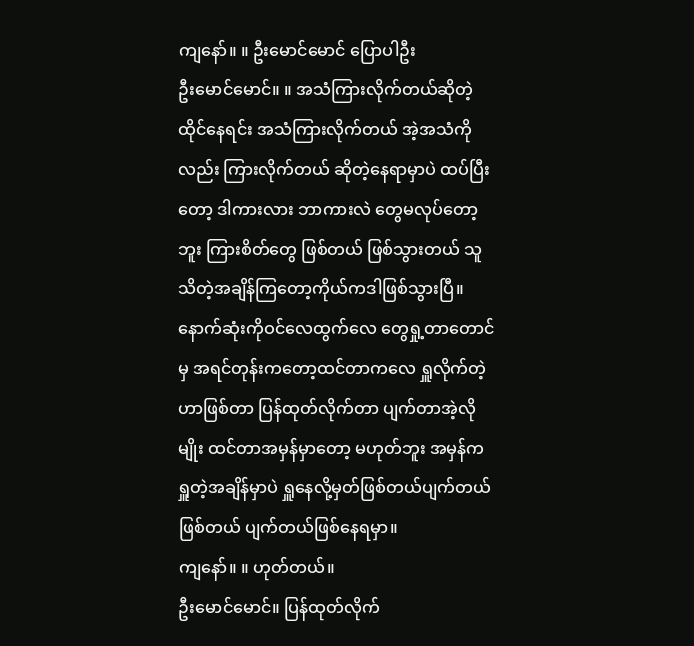ကျနော်။ ။ ဦးမောင်မောင် ပြောပါဦး
ဦးမောင်မောင်။ ။ အသံကြားလိုက်တယ်ဆိုတဲ့ ထိုင်နေရင်း အသံကြားလိုက်တယ် အဲ့အသံကိုလည်း ကြားလိုက်တယ် ဆိုတဲ့နေရာမှာပဲ ထပ်ပြီးတော့ ဒါကားလား ဘာကားလဲ တွေမလုပ်တော့ဘူး ကြားစိတ်တွေ ဖြစ်တယ် ဖြစ်သွားတယ် သူသိတဲ့အချိန်ကြတော့ကိုယ်ကဒါဖြစ်သွားပြီ။ နောက်ဆုံးကိုဝင်လေထွက်လေ တွေရှု့တာတောင်မှ အရင်တုန်းကတော့ထင်တာကလေ ရှူလိုက်တဲ့ဟာဖြစ်တာ ပြန်ထုတ်လိုက်တာ ပျက်တာအဲ့လိုမျိုး ထင်တာအမှန်မှာတော့ မဟုတ်ဘူး အမှန်ကရှူတဲ့အချိန်မှာပဲ ရှူနေလို့မှတ်ဖြစ်တယ်ပျက်တယ် ဖြစ်တယ် ပျက်တယ်ဖြစ်နေရမှာ။
ကျနော်။ ။ ဟုတ်တယ်။
ဦးမောင်မောင်။ ပြန်ထုတ်လိုက်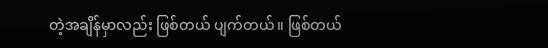တဲ့အချိန်မှာလည်း ဖြစ်တယ် ပျက်တယ်။ ဖြစ်တယ်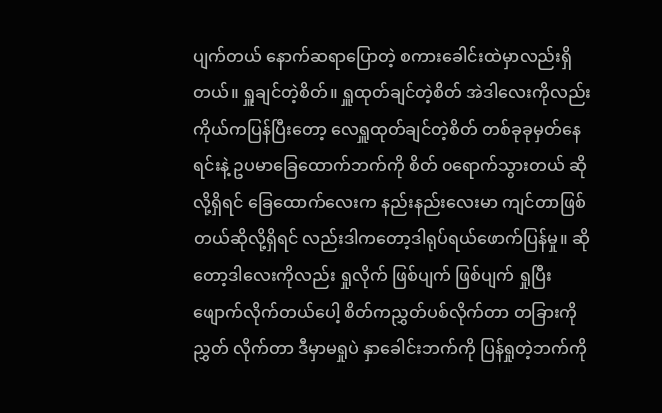ပျက်တယ် နောက်ဆရာပြောတဲ့ စကားခေါင်းထဲမှာလည်းရှိတယ်။ ရှူချင်တဲ့စိတ်။ ရှူထုတ်ချင်တဲ့စိတ် အဲဒါလေးကိုလည်း ကိုယ်ကပြန်ပြီးတော့ လေရှူထုတ်ချင်တဲ့စိတ် တစ်ခုခုမှတ်နေရင်းနဲ့ ဥပမာခြေထောက်ဘက်ကို စိတ် ၀ရောက်သွားတယ် ဆိုလို့ရှိရင် ခြေထောက်လေးက နည်းနည်းလေးမာ ကျင်တာဖြစ်တယ်ဆိုလို့ရှိရင် လည်းဒါကတော့ဒါရုပ်ရယ်ဖောက်ပြန်မှု။ ဆိုတော့ဒါလေးကိုလည်း ရှုလိုက် ဖြစ်ပျက် ဖြစ်ပျက် ရှုပြီး ဖျောက်လိုက်တယ်ပေါ့ စိတ်ကညွှတ်ပစ်လိုက်တာ တခြားကိုညွှတ် လိုက်တာ ဒီမှာမရှုပဲ နှာခေါင်းဘက်ကို ပြန်ရှုတဲ့ဘက်ကို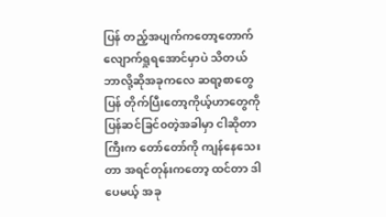ပြန် တည့်အပျက်ကတော့တောက်လျောက်ရှုရအောင်မှာပဲ သိတယ် ဘာလို့ဆိုအခုကလေ ဆရာ့စာတွေပြန် တိုက်ပြီးတော့ကိုယ့်ဟာတွေကိုပြန်ဆင်ခြင်၀တဲ့အခါမှာ ငါဆိုတာကြီးက တော်တော်ကို ကျန်နေသေးတာ အရင်တုန်းကတော့ ထင်တာ ဒါပေမယ့် အခု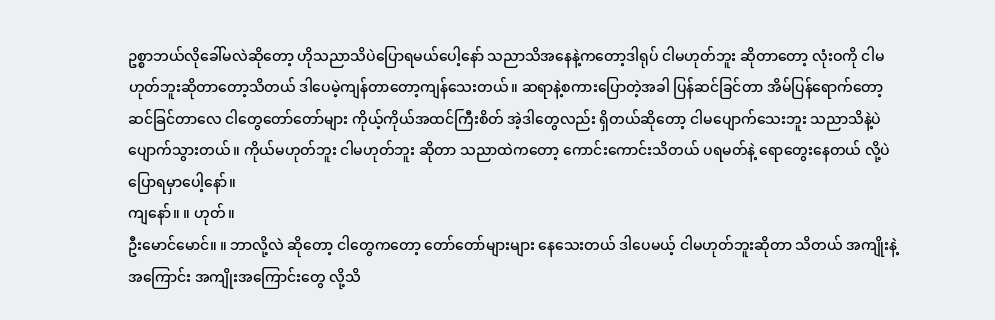ဥစ္စာဘယ်လိုခေါ်မလဲဆိုတော့ ဟိုသညာသိပဲပြောရမယ်ပေါ့နော် သညာသိအနေနဲ့ကတော့ဒါရုပ် ငါမဟုတ်ဘူး ဆိုတာတော့ လုံးဝကို ငါမဟုတ်ဘူးဆိုတာတော့သိတယ် ဒါပေမဲ့ကျန်တာတော့ကျန်သေးတယ်။ ဆရာနဲ့စကားပြောတဲ့အခါ ပြန်ဆင်ခြင်တာ အိမ်ပြန်ရောက်တော့ ဆင်ခြင်တာလေ ငါတွေတော်တော်များ ကိုယ့်ကိုယ်အထင်ကြီးစိတ် အဲ့ဒါတွေလည်း ရှိတယ်ဆိုတော့ ငါမပျောက်သေးဘူး သညာသိနဲ့ပဲပျောက်သွားတယ်။ ကိုယ်မဟုတ်ဘူး ငါမဟုတ်ဘူး ဆိုတာ သညာထဲကတော့ ကောင်းကောင်းသိတယ် ပရမတ်နဲ့ ရောတွေးနေတယ် လို့ပဲပြောရမှာပေါ့နော်။
ကျနော်။ ။ ဟုတ်။
ဦးမောင်မောင်။ ။ ဘာလို့လဲ ဆိုတော့ ငါတွေကတော့ တော်တော်များများ နေသေးတယ် ဒါပေမယ့် ငါမဟုတ်ဘူးဆိုတာ သိတယ် အကျိုးနဲ့ အကြောင်း အကျိုးအကြောင်းတွေ လို့သိ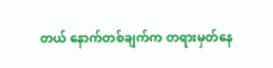တယ် နောက်တစ်ချက်က တရားမှတ်နေ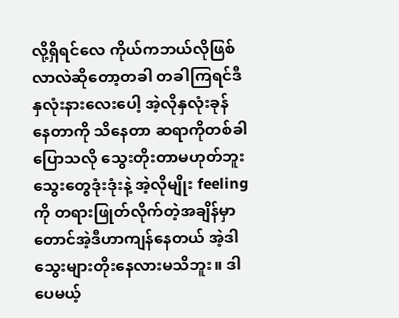လို့ရှိရင်လေ ကိုယ်ကဘယ်လိုဖြစ်လာလဲဆိုတော့တခါ တခါကြရင်ဒီနှလုံးနားလေးပေါ့ အဲ့လိုနှလုံးခုန် နေတာကို သိနေတာ ဆရာကိုတစ်ခါပြောသလို သွေးတိုးတာမဟုတ်ဘူး သွေးတွေဒုံးဒုံးနဲ့ အဲ့လိုမျိုး feeling ကို တရားဖြုတ်လိုက်တဲ့အချိန်မှာတောင်အဲ့ဒီဟာကျန်နေတယ် အဲ့ဒါသွေးများတိုးနေလားမသိဘူး။ ဒါပေမယ့်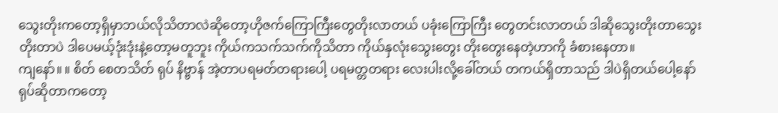သွေးတိုးကတော့ရှိမှာဘယ်လိုသိတာလဲဆိုတော့ဟိုဇက်ကြောကြီးတွေတိုးလာတယ် ပခုံးကြောကြီး တွေတင်းလာတယ် ဒါဆိုသွေးတိုးတာသွေးတိုးတာပဲ ဒါပေမယ့်ဒုံးဒုံးနဲ့တော့မတူဘူး ကိုယ်ကသက်သက်ကိုသိတာ ကိုယ်နှလုံးသွေးတွေး တိုးတွေးနေတဲ့ဟာကို ခံစားနေတာ။
ကျနော်။ ။ စိတ် စေတသိတ် ရုပ် နိဗ္ဗာန် အဲ့တာပရမတ်တရားပေါ့ ပရမတ္တတရား လေးပါးလို့ခေါ်တယ် တကယ်ရှိတာသည် ဒါပဲရှိတယ်ပေါ့နော် ရုပ်ဆိုတာကတော့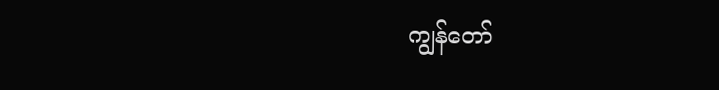ကျွန်တော်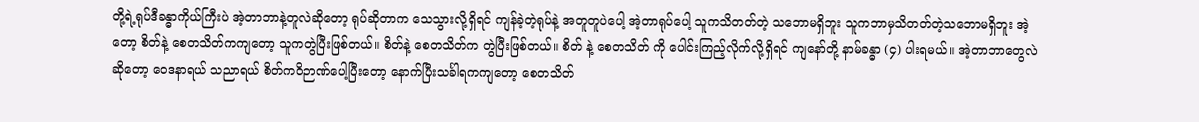တို့ရဲ့ရုပ်ဒီခန္ဓာကိုယ်ကြီးပဲ အဲ့တာဘာနဲ့တူလဲဆိုတော့ ရုပ်ဆိုတာက သေသွားလို့ရှိရင် ကျန်ခဲ့တဲ့ရုပ်နဲ့ အတူတူပဲပေါ့ အဲ့တာရုပ်ပေါ့ သူကသိတတ်တဲ့ သဘောမရှိဘူး သူကဘာမှသိတတ်တဲ့သဘောမရှိဘူး အဲ့တော့ စိတ်နဲ့ စေတသိတ်ကကျတော့ သူကတွဲပြီးဖြစ်တယ်။ စိတ်နဲ့ စေတသိတ်က တွဲပြီးဖြစ်တယ်။ စိတ် နဲ့ စေတသိတ် ကို ပေါင်းကြည့်လိုက်လို့ရှိရင် ကျနော်တို့ နာမ်ခန္ဓာ (၄) ပါးရမယ်။ အဲ့တာဘာတွေလဲဆိုတော့ ဝေဒနာရယ် သညာရယ် စိတ်ကဝိဉာဏ်ပေါ့ပြီးတော့ နောက်ပြီးသင်္ခါရကကျတော့ စေတသိတ်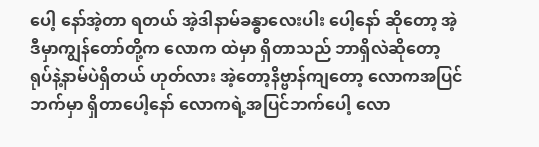ပေါ့ နော်အဲ့တာ ရတယ် အဲ့ဒါနာမ်ခန္ဓာလေးပါး ပေါ့နော် ဆိုတော့ အဲ့ဒီမှာကျွန်တော်တို့က လောက ထဲမှာ ရှိတာသည် ဘာရှိလဲဆိုတော့ ရုပ်နဲ့နာမ်ပဲရှိတယ် ဟုတ်လား အဲ့တော့နိဗ္ဗာန်ကျတော့ လောကအပြင်ဘက်မှာ ရှိတာပေါ့နော် လောကရဲ့အပြင်ဘက်ပေါ့ လော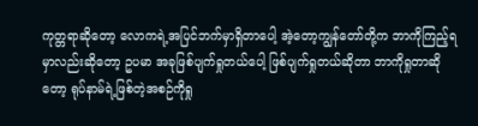ကုတ္တရာဆိုတော့ လောကရဲ့အပြင်ဘက်မှာရှိတာပေါ့ အဲ့တော့ကျွန်တော်တို့က ဘာကိုကြည့်ရမှာလည်းဆိုတော့ ဥပမာ အခုဖြစ်ပျက်ရှုတယ်ပေါ့ ဖြစ်ပျက်ရှုတယ်ဆိုတာ ဘာကိုရှုတာဆိုတော့ ရုပ်နာမ်ရဲ့ဖြစ်တဲ့အစဉ်ကိုရှု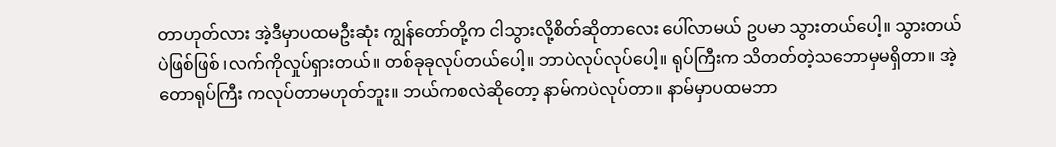တာဟုတ်လား အဲ့ဒီမှာပထမဦးဆုံး ကျွန်တော်တို့က ငါသွားလို့စိတ်ဆိုတာလေး ပေါ်လာမယ် ဥပမာ သွားတယ်ပေါ့။ သွားတယ်ပဲဖြစ်ဖြစ် ၊လက်ကိုလှုပ်ရှားတယ်။ တစ်ခုခုလုပ်တယ်ပေါ့။ ဘာပဲလုပ်လုပ်ပေါ့။ ရုပ်ကြီးက သိတတ်တဲ့သဘောမှမရှိတာ။ အဲ့တောရုပ်ကြီး ကလုပ်တာမဟုတ်ဘူး။ ဘယ်ကစလဲဆိုတော့ နာမ်ကပဲလုပ်တာ။ နာမ်မှာပထမဘာ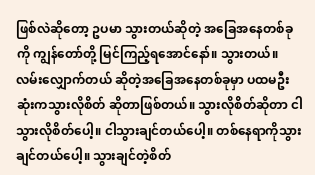ဖြစ်လဲဆိုတော့ ဥပမာ သွားတယ်ဆိုတဲ့ အခြေအနေတစ်ခုကို ကျွန်တော်တို့ မြင်ကြည့်ရအောင်နော်။ သွားတယ်။ လမ်းလျှောက်တယ် ဆိုတဲ့အခြေအနေတစ်ခုမှာ ပထမဦးဆုံးကသွားလိုစိတ် ဆိုတာဖြစ်တယ်။ သွားလိုစိတ်ဆိုတာ ငါသွားလိုစိတ်ပေါ့။ ငါသွားချင်တယ်ပေါ့။ တစ်နေရာကိုသွားချင်တယ်ပေါ့။ သွားချင်တဲ့စိတ်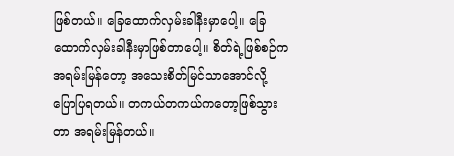ဖြစ်တယ်။ ခြေထောက်လှမ်းခါနီးမှာပေါ့။ ခြေထောက်လှမ်းခါနီးမှာဖြစ်တာပေါ့။ စိတ်ရဲ့ဖြစ်စဉ်က အရမ်းမြန်တော့ အသေးစိတ်မြင်သာအောင်လို့ ပြောပြရတယ်။ တကယ်တကယ်ကတော့ဖြစ်သွားတာ အရမ်းမြန်တယ်။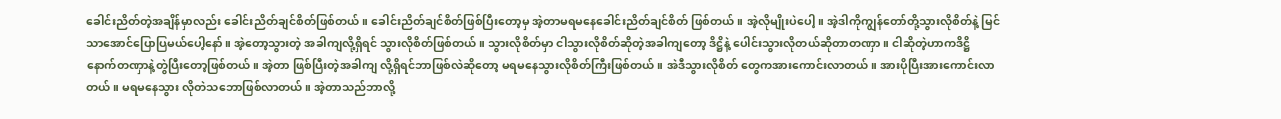ခေါင်းညိတ်တဲ့အချိန်မှာလည်း ခေါင်းညိတ်ချင်စိတ်ဖြစ်တယ်။ ခေါင်းညိတ်ချင်စိတ်ဖြစ်ပြီးတော့မှ အဲ့တာမရမနေခေါင်းညိတ်ချင်စိတ် ဖြစ်တယ်။ အဲ့လိုမျိုးပဲပေါ့။ အဲ့ဒါကိုကျွန်တော်တို့သွားလိုစိတ်နဲ့ မြင်သာအောင်ပြောပြမယ်ပေါ့နော်။ အဲ့တော့သွားတဲ့ အခါကျလို့ရှိရင် သွားလိုစိတ်ဖြစ်တယ်။ သွားလိုစိတ်မှာ ငါသွားလိုစိတ်ဆိုတဲ့အခါကျတော့ ဒိဋ္ဌိနဲ့ ပေါင်းသွားလိုတယ်ဆိုတာတဏှာ။ ငါဆိုတဲ့ဟာကဒိဋ္ဌိ နောက်တဏှာနဲ့တွဲပြီးတော့ဖြစ်တယ်။ အဲ့တာ ဖြစ်ပြီးတဲ့အခါကျ လို့ရှိရင်ဘာဖြစ်လဲဆိုတော့ မရမနေသွားလိုစိတ်ကြီးဖြစ်တယ်။ အဲဒီသွားလိုစိတ် တွေကအားကောင်းလာတယ်။ အားပိုပြီးအားကောင်းလာတယ်။ မရမနေသွား လိုတဲသဘောဖြစ်လာတယ်။ အဲ့တာသည်ဘာလို့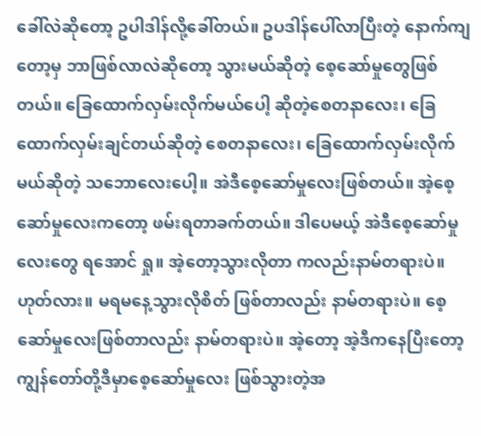ခေါ်လဲဆိုတော့ ဥပါဒါန်လို့ခေါ်တယ်။ ဥပဒါန်ပေါ်လာပြီးတဲ့ နောက်ကျတော့မှ ဘာဖြစ်လာလဲဆိုတော့ သွားမယ်ဆိုတဲ့ စေ့ဆော်မှုတွေဖြစ်တယ်။ ခြေထောက်လှမ်းလိုက်မယ်ပေါ့ ဆိုတဲ့စေတနာလေး၊ ခြေထောက်လှမ်းချင်တယ်ဆိုတဲ့ စေတနာလေး၊ ခြေထောက်လှမ်းလိုက်မယ်ဆိုတဲ့ သဘောလေးပေါ့။ အဲဒီစေ့ဆော်မှုလေးဖြစ်တယ်။ အဲ့စေ့ဆော်မှုလေးကတော့ ဖမ်းရတာခက်တယ်။ ဒါပေမယ့် အဲဒီစေ့ဆော်မှုလေးတွေ ရအောင် ရှု။ အဲ့တော့သွားလိုတာ ကလည်းနာမ်တရားပဲ။ ဟုတ်လား။ မရမနေ့သွားလိုစိတ် ဖြစ်တာလည်း နာမ်တရားပဲ။ စေ့ဆော်မှုလေးဖြစ်တာလည်း နာမ်တရားပဲ။ အဲ့တော့ အဲ့ဒီကနေပြီးတော့ ကျွန်တော်တို့ဒီမှာစေ့ဆော်မှုလေး ဖြစ်သွားတဲ့အ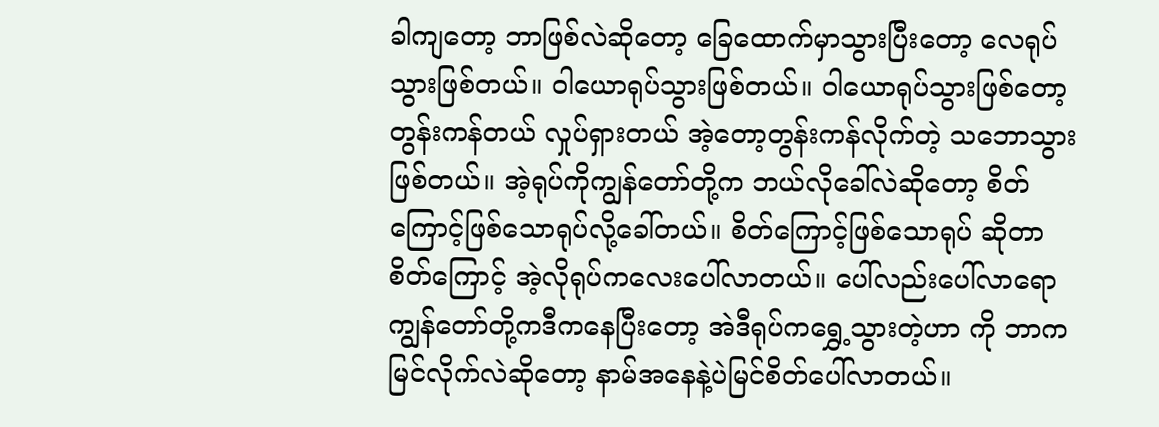ခါကျတော့ ဘာဖြစ်လဲဆိုတော့ ခြေထောက်မှာသွားပြီးတော့ လေရုပ်သွားဖြစ်တယ်။ ဝါယောရုပ်သွားဖြစ်တယ်။ ဝါယောရုပ်သွားဖြစ်တော့ တွန်းကန်တယ် လှုပ်ရှားတယ် အဲ့တော့တွန်းကန်လိုက်တဲ့ သဘောသွားဖြစ်တယ်။ အဲ့ရုပ်ကိုကျွန်တော်တို့က ဘယ်လိုခေါ်လဲဆိုတော့ စိတ်ကြောင့်ဖြစ်သောရုပ်လို့ခေါ်တယ်။ စိတ်ကြောင့်ဖြစ်သောရုပ် ဆိုတာ စိတ်ကြောင့် အဲ့လိုရုပ်ကလေးပေါ်လာတယ်။ ပေါ်လည်းပေါ်လာရော ကျွန်တော်တို့ကဒီကနေပြီးတော့ အဲဒီရုပ်ကရွှေ့သွားတဲ့ဟာ ကို ဘာကမြင်လိုက်လဲဆိုတော့ နာမ်အနေနဲ့ပဲမြင်စိတ်ပေါ်လာတယ်။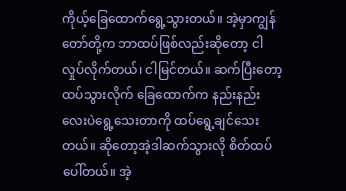ကိုယ့်ခြေထောက်ရွေ့သွားတယ်။ အဲ့မှာကျွန်တော်တို့က ဘာထပ်ဖြစ်လည်းဆိုတော့ ငါလှုပ်လိုက်တယ်၊ ငါမြင်တယ်။ ဆက်ပြီးတော့ထပ်သွားလိုက် ခြေထောက်က နည်းနည်းလေးပဲရွေ့သေးတာကို ထပ်ရွေ့ချင်သေးတယ်။ ဆိုတော့အဲ့ဒါဆက်သွားလို စိတ်ထပ်ပေါ်တယ်။ အဲ့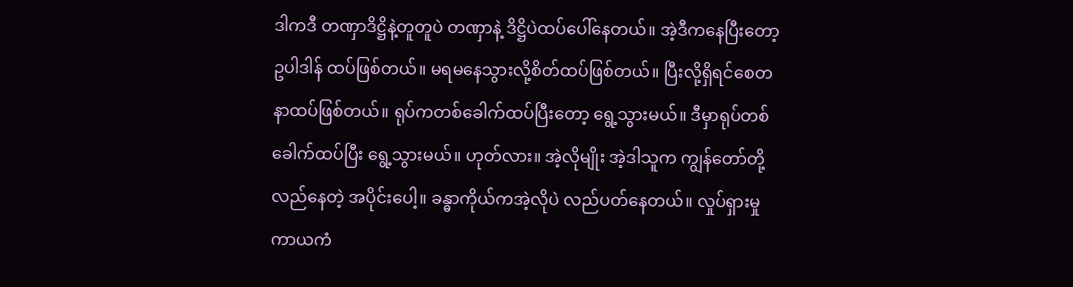ဒါကဒီ တဏှာဒိဋ္ဌိနဲ့တူတူပဲ တဏှာနဲ့ ဒိဋ္ဌိပဲထပ်ပေါ်နေတယ်။ အဲ့ဒီကနေပြီးတော့ဥပါဒါန် ထပ်ဖြစ်တယ်။ မရမနေသွားလို့စိတ်ထပ်ဖြစ်တယ်။ ပြီးလို့ရှိရင်စေတနာထပ်ဖြစ်တယ်။ ရုပ်ကတစ်ခေါက်ထပ်ပြီးတော့ ရွေ့သွားမယ်။ ဒီမှာရုပ်တစ်ခေါက်ထပ်ပြီး ရွေ့သွားမယ်။ ဟုတ်လား။ အဲ့လိုမျိုး အဲ့ဒါသူက ကျွန်တော်တို့လည်နေတဲ့ အပိုင်းပေါ့။ ခန္ဓာကိုယ်ကအဲ့လိုပဲ လည်ပတ်နေတယ်။ လှုပ်ရှားမှု ကာယကံ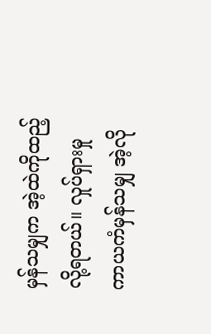မှန်သမျှက အဲ့ထဲကိုထည့်လို့ရတယ်။ လှုပ်ရှားမှု ကာယကံမှန်သမျှ အဲ့လို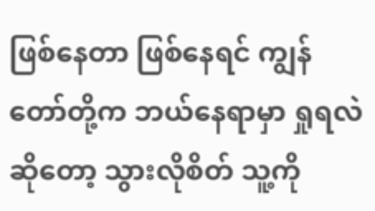ဖြစ်နေတာ ဖြစ်နေရင် ကျွန်တော်တို့က ဘယ်နေရာမှာ ရှုရလဲဆိုတော့ သွားလိုစိတ် သူ့ကို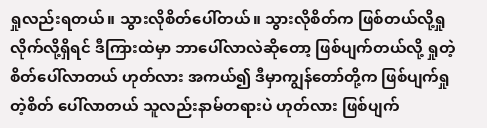ရှုလည်းရတယ်။ သွားလိုစိတ်ပေါ်တယ်။ သွားလိုစိတ်က ဖြစ်တယ်လို့ရှုလိုက်လို့ရှိရင် ဒီကြားထဲမှာ ဘာပေါ်လာလဲဆိုတော့ ဖြစ်ပျက်တယ်လို့ ရှုတဲ့စိတ်ပေါ်လာတယ် ဟုတ်လား အကယ်၍ ဒီမှာကျွန်တော်တို့က ဖြစ်ပျက်ရှုတဲ့စိတ် ပေါ်လာတယ် သူလည်းနာမ်တရားပဲ ဟုတ်လား ဖြစ်ပျက်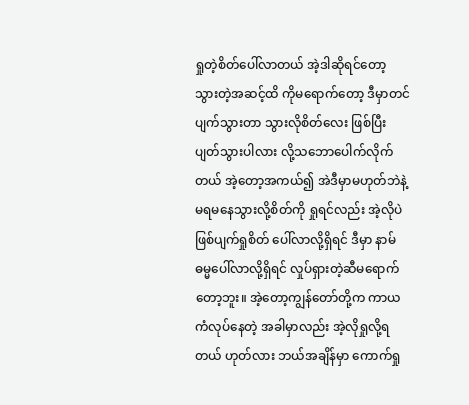ရှုတဲ့စိတ်ပေါ်လာတယ် အဲ့ဒါဆိုရင်တော့ သွားတဲ့အဆင့်ထိ ကိုမရောက်တော့ ဒီမှာတင်ပျက်သွားတာ သွားလိုစိတ်လေး ဖြစ်ပြီးပျတ်သွားပါလား လို့သဘောပေါက်လိုက်တယ် အဲ့တော့အကယ်၍ အဲဒီမှာမဟုတ်ဘဲနဲ့ မရမနေသွားလို့စိတ်ကို ရှုရင်လည်း အဲ့လိုပဲဖြစ်ပျက်ရှုစိတ် ပေါ်လာလို့ရှိရင် ဒီမှာ နာမ်ဓမ္မပေါ်လာလို့ရှိရင် လှုပ်ရှားတဲ့ဆီမရောက်တော့ဘူး။ အဲ့တော့ကျွန်တော်တို့က ကာယကံလုပ်နေတဲ့ အခါမှာလည်း အဲ့လိုရှုလို့ရတယ် ဟုတ်လား ဘယ်အချိန်မှာ ကောက်ရှု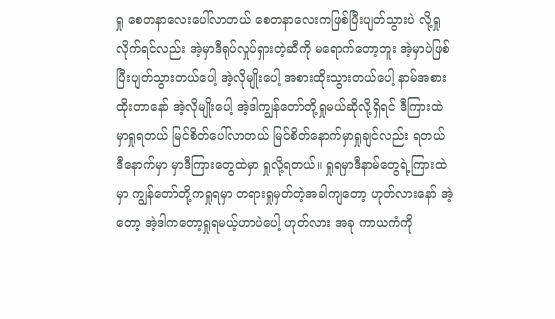ရှု စေတနာလေးပေါ်လာတယ် စေတနာလေးကဖြစ်ပြီးပျတ်သွားပဲ လို့ရှုလိုက်ရင်လည်း အဲ့မှာဒီရုပ်လှုပ်ရှားတဲ့ဆီကို မရောက်တော့ဘူး အဲ့မှာပဲဖြစ်ပြီးပျတ်သွားတယ်ပေါ့ အဲ့လိုမျိုးပေါ့ အစားထိုးသွားတယ်ပေါ့ နာမ်အစားထိုးတာနော် အဲ့လိုမျိုးပေါ့ အဲ့ဒါကျွန်တော်တို့ရှုမယ်ဆိုလို့ရှိရင် ဒီကြားထဲမှာရှုရတယ် မြင်စိတ်ပေါ်လာတယ် မြင်စိတ်နောက်မှာရှုချင်လည်း ရတယ် ဒီနောက်မှာ မှာဒီကြားတွေထဲမှာ ရှုလို့ရတယ်။ ရှုရမှာဒီနာမ်တွေရဲ့ကြားထဲမှာ ကျွန်တော်တို့ကရှုရမှာ တရားရှုမှတ်တဲ့အခါကျတော့ ဟုတ်လားနော် အဲ့တော့ အဲ့ဒါကတော့ရှုရမယ့်ဟာပဲပေါ့ ဟုတ်လား အခု ကာယကံကို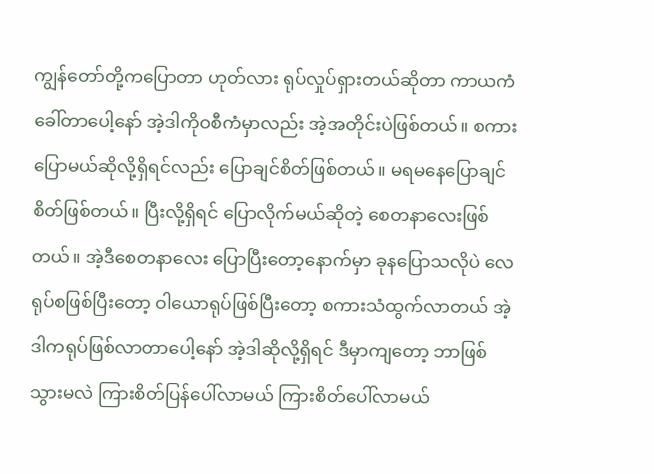ကျွန်တော်တို့ကပြောတာ ဟုတ်လား ရုပ်လှုပ်ရှားတယ်ဆိုတာ ကာယကံခေါ်တာပေါ့နော် အဲ့ဒါကိုဝစီကံမှာလည်း အဲ့အတိုင်းပဲဖြစ်တယ်။ စကားပြောမယ်ဆိုလို့ရှိရင်လည်း ပြောချင်စိတ်ဖြစ်တယ်။ မရမနေပြောချင်စိတ်ဖြစ်တယ်။ ပြီးလို့ရှိရင် ပြောလိုက်မယ်ဆိုတဲ့ စေတနာလေးဖြစ်တယ်။ အဲ့ဒီစေတနာလေး ပြောပြီးတော့နောက်မှာ ခုနပြောသလိုပဲ လေရုပ်စဖြစ်ပြီးတော့ ဝါယောရုပ်ဖြစ်ပြီးတော့ စကားသံထွက်လာတယ် အဲ့ဒါကရုပ်ဖြစ်လာတာပေါ့နော် အဲ့ဒါဆိုလို့ရှိရင် ဒီမှာကျတော့ ဘာဖြစ်သွားမလဲ ကြားစိတ်ပြန်ပေါ်လာမယ် ကြားစိတ်ပေါ်လာမယ်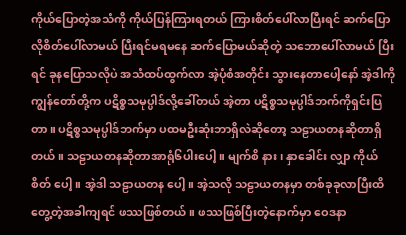ကိုယ်ပြောတဲ့အသံကို ကိုယ်ပြန်ကြားရတယ် ကြားစိတ်ပေါ်လာပြီးရင် ဆက်ပြောလိုစိတ်ပေါ်လာမယ် ပြီးရင်မရမနေ ဆက်ပြောမယ်ဆိုတဲ့ သဘောပေါ်လာမယ် ပြီးရင် ခုနပြောသလိုပဲ အသံထပ်ထွက်လာ အဲ့ပုံစံအတိုင်း သွားနေတာပေါ့နော် အဲ့ဒါကိုကျွန်တော်တို့က ပဋိစ္စသမုပ္ပါဒ်လို့ခေါ်တယ် အဲ့တာ ပဋိစ္စသမုပ္ပါဒ်ဘက်ကိုရှင်းပြတာ။ ပဋိစ္စသမုပ္ပါဒ်ဘက်မှာ ပထမဦးဆုံးဘာရှိလဲဆိုတော့ သဠာယတနဆိုတာရှိတယ်။ သဠာယတနဆိုတာအာရုံ၆ပါးပေါ့။ မျက်စိ နား၊ နှာခေါင်း လျှာ ကိုယ် စိတ် ပေါ့။ အဲ့ဒါ သဠာယတန ပေါ့။ အဲ့သလို သဠာယတနမှာ တစ်ခုခုလာပြီးထိတွေ့တဲ့အခါကျရင် ဖဿဖြစ်တယ်။ ဖဿဖြစ်ပြီးတဲ့နောက်မှာ ဝေဒနာ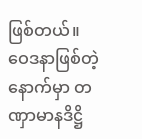ဖြစ်တယ်။ ဝေဒနာဖြစ်တဲ့နောက်မှာ တဏှာမာနဒိဋ္ဌိ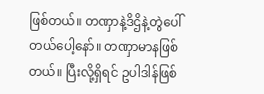ဖြစ်တယ်။ တဏှာနဲ့ဒိဌိနဲ့တွဲပေါ်တယ်ပေါ့နော်။ တဏှာမာနဖြစ်တယ်။ ပြီးလို့ရှိရင် ဥပါဒါန်ဖြစ်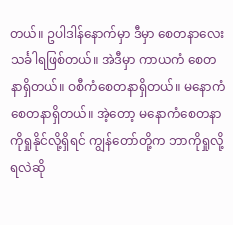တယ်။ ဥပါဒါန်နောက်မှာ ဒီမှာ စေတနာလေး သင်္ခါရဖြစ်တယ်။ အဲဒီမှာ ကာယကံ စေတနာရှိတယ်။ ဝစီကံစေတနာရှိတယ်။ မနောကံစေတနာရှိတယ်။ အဲ့တော့ မနောကံစေတနာကိုရှုနိုင်လို့ရှိရင် ကျွန်တော်တို့က ဘာကိုရှုလို့ရလဲဆို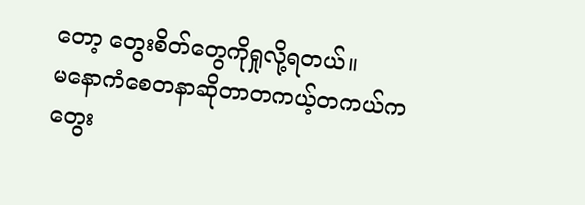တော့ တွေးစိတ်တွေကိုရှုလို့ရတယ်။
မနောကံစေတနာဆိုတာတကယ့်တကယ်ကတွေး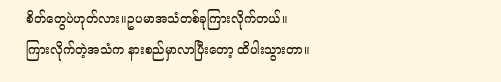စိတ်တွေပဲဟုတ်လား။ဥပမာအသံတစ်ခုကြားလိုက်တယ်။ကြားလိုက်တဲ့အသံက နားစည်မှာလာပြီးတော့ ထိပါးသွားတာ။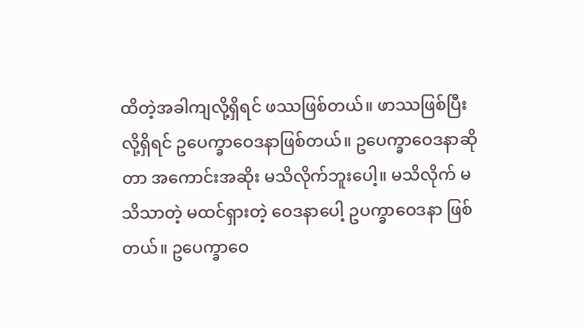ထိတဲ့အခါကျလို့ရှိရင် ဖဿဖြစ်တယ်။ ဖာဿဖြစ်ပြီးလို့ရှိရင် ဥပေက္ခာဝေဒနာဖြစ်တယ်။ ဥပေက္ခာဝေဒနာဆိုတာ အကောင်းအဆိုး မသိလိုက်ဘူးပေါ့။ မသိလိုက် မသိသာတဲ့ မထင်ရှားတဲ့ ဝေဒနာပေါ့ ဥပက္ခာဝေဒနာ ဖြစ်တယ်။ ဥပေက္ခာဝေ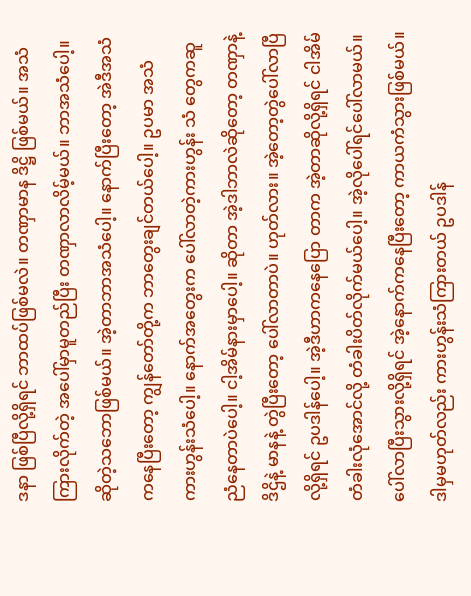ဒနာ ဖြစ်ပြီလို့ရှိရင် ဘာထပ်ဖြစ်မလဲ။ တဏှာမာန ဒိဋ္ဌိ ဖြစ်မယ်။ အသံကြားလိုက်တဲ့ အပေါ်မှာမူတည်ပြီး တဏှာလာလိမ့်မယ်။ ဘာအသံပေါ့။ ဆိုတဲ့သဘောဖြစ်မယ်။ အဲ့တာဘာအသံပေါ့။ နောက်ပြီးတော့ အဲဒီအသံကနေပြီးတော့ ကျွန်တော်တို့က ဘာတွေးချင်တယ်ပေါ့။ ဥပမာ အသံကားဟွန်းသံပေါ့။ နောက်အတွေးက ပေါ်လာတဲ့ကားဟွန်း သံ တွေကဆူညံနေတာပဲပေါ့။ ငါ့အိမ်နားမှာပေါ့။ ဆိုတာ အဲ့ဒါဘာလဲဆိုတော့ တဏှာနဲ့ ဒိဌိနဲ့ မာနနဲ့ တွဲပြီးတော့ ပေါ်လာတာပဲ။ ဟုတ်လား။ အဲ့တော့တွဲပေါ်လာပြီလို့ရှိရင် ဥပဒါန်ပေါ့။ အဲ့ဒီဟာကနေပြော တာက အဲ့တာဆိုလို့ရှိရင် ငါအိမ်တံခါးလုံအောင်လို့ တံခါးပိတ်လိုက်မယ်ပေါ့။ အဲ့လိုပေါ်ရင်ပေါ်လာမယ်။ ပေါ်လာပြီးသွားလို့ရှိရင် အဲ့နောက်ကနေပြီးတော့ ကာယကံသွားဖြစ်မယ်။ ဒါမှမဟုတ်လည်း ကားဟွန်းသံကြားတယ် ဥပဒါန်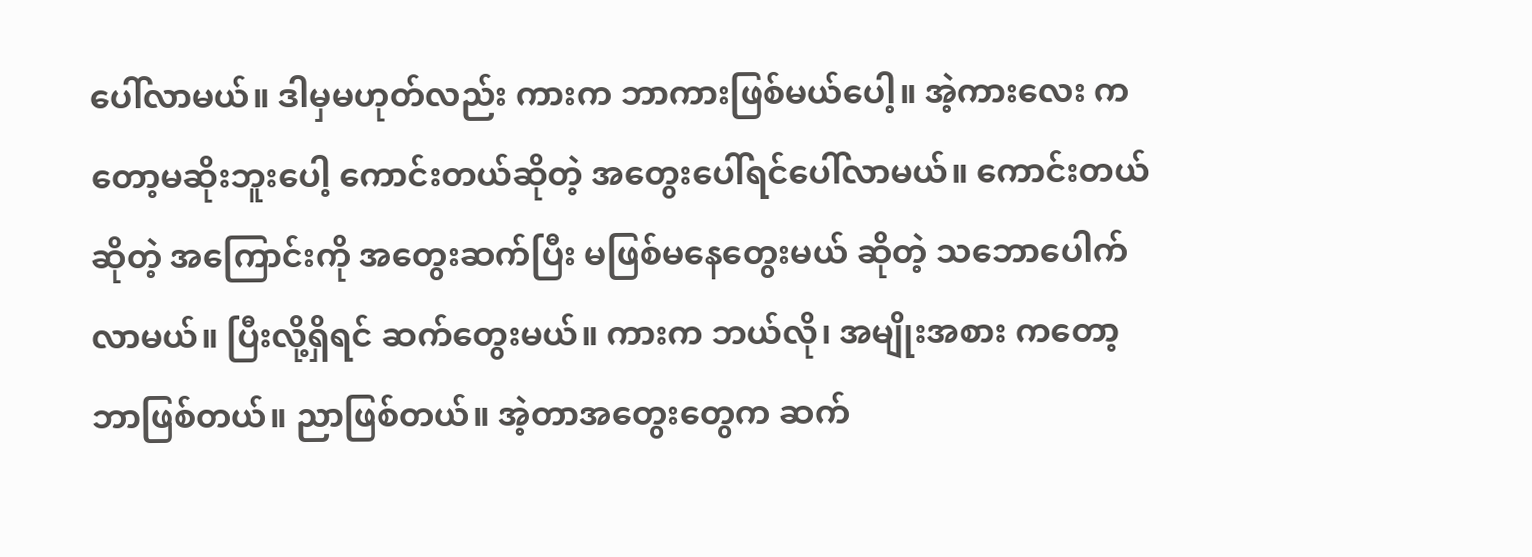ပေါ်လာမယ်။ ဒါမှမဟုတ်လည်း ကားက ဘာကားဖြစ်မယ်ပေါ့။ အဲ့ကားလေး ကတော့မဆိုးဘူးပေါ့ ကောင်းတယ်ဆိုတဲ့ အတွေးပေါ်ရင်ပေါ်လာမယ်။ ကောင်းတယ်ဆိုတဲ့ အကြောင်းကို အတွေးဆက်ပြီး မဖြစ်မနေတွေးမယ် ဆိုတဲ့ သဘောပေါက်လာမယ်။ ပြီးလို့ရှိရင် ဆက်တွေးမယ်။ ကားက ဘယ်လို၊ အမျိုးအစား ကတော့ ဘာဖြစ်တယ်။ ညာဖြစ်တယ်။ အဲ့တာအတွေးတွေက ဆက်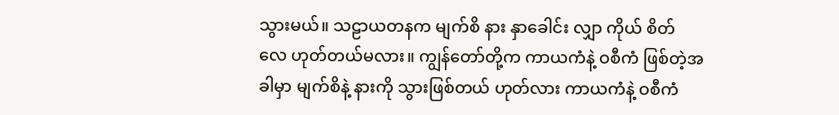သွားမယ်။ သဠာယတနက မျက်စိ နား နှာခေါင်း လျှာ ကိုယ် စိတ် လေ ဟုတ်တယ်မလား။ ကျွန်တော်တို့က ကာယကံနဲ့ ဝစီကံ ဖြစ်တဲ့အခါမှာ မျက်စိနဲ့ နားကို သွားဖြစ်တယ် ဟုတ်လား ကာယကံနဲ့ ဝစီကံ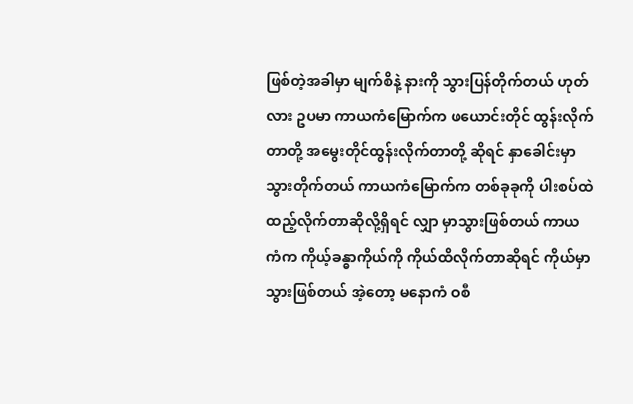ဖြစ်တဲ့အခါမှာ မျက်စိနဲ့ နားကို သွားပြန်တိုက်တယ် ဟုတ်လား ဥပမာ ကာယကံမြောက်က ဖယောင်းတိုင် ထွန်းလိုက်တာတို့ အမွေးတိုင်ထွန်းလိုက်တာတို့ ဆိုရင် နှာခေါင်းမှာ သွားတိုက်တယ် ကာယကံမြောက်က တစ်ခုခုကို ပါးစပ်ထဲထည့်လိုက်တာဆိုလို့ရှိရင် လျှာ မှာသွားဖြစ်တယ် ကာယကံက ကိုယ့်ခန္ဓာကိုယ်ကို ကိုယ်ထိလိုက်တာဆိုရင် ကိုယ်မှာသွားဖြစ်တယ် အဲ့တော့ မနောကံ ဝစီ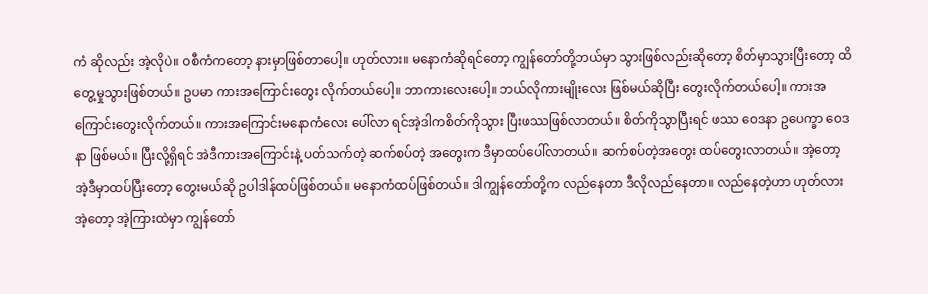ကံ ဆိုလည်း အဲ့လိုပဲ။ ဝစီကံကတော့ နားမှာဖြစ်တာပေါ့။ ဟုတ်လား။ မနောကံဆိုရင်တော့ ကျွန်တော်တို့ဘယ်မှာ သွားဖြစ်လည်းဆိုတော့ စိတ်မှာသွားပြီးတော့ ထိတွေ့မှုသွားဖြစ်တယ်။ ဥပမာ ကားအကြောင်းတွေး လိုက်တယ်ပေါ့။ ဘာကားလေးပေါ့။ ဘယ်လိုကားမျိုးလေး ဖြစ်မယ်ဆိုပြီး တွေးလိုက်တယ်ပေါ့။ ကားအကြောင်းတွေးလိုက်တယ်။ ကားအကြောင်းမနောကံလေး ပေါ်လာ ရင်အဲ့ဒါကစိတ်ကိုသွား ပြီးဖဿဖြစ်လာတယ်။ စိတ်ကိုသွာပြီးရင် ဖဿ ဝေဒနာ ဥပေက္ခာ ဝေဒနာ ဖြစ်မယ်။ ပြီးလို့ရှိရင် အဲဒီကားအကြောင်းနဲ့ ပတ်သက်တဲ့ ဆက်စပ်တဲ့ အတွေးက ဒီမှာထပ်ပေါ်လာတယ်။ ဆက်စပ်တဲ့အတွေး ထပ်တွေးလာတယ်။ အဲ့တော့ အဲ့ဒီမှာထပ်ပြီးတော့ တွေးမယ်ဆို ဥပါဒါန်ထပ်ဖြစ်တယ်။ မနောကံထပ်ဖြစ်တယ်။ ဒါကျွန်တော်တို့က လည်နေတာ ဒီလိုလည်နေတာ။ လည်နေတဲ့ဟာ ဟုတ်လား အဲ့တော့ အဲ့ကြားထဲမှာ ကျွန်တော်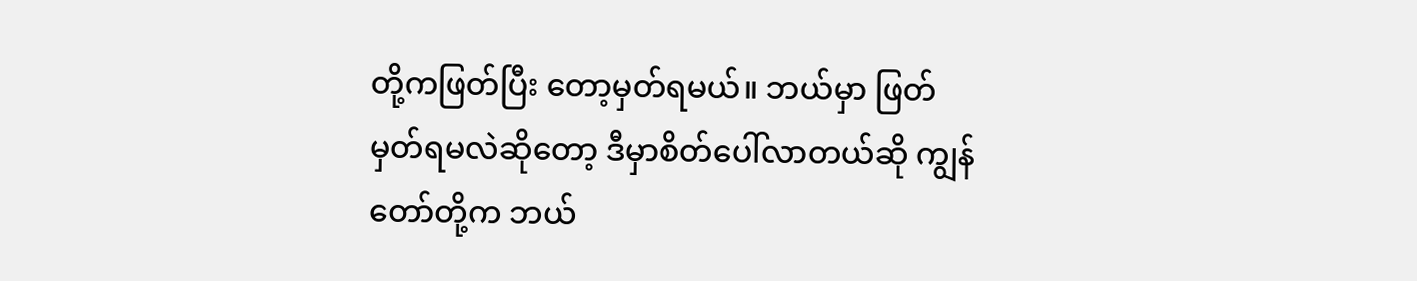တို့ကဖြတ်ပြီး တော့မှတ်ရမယ်။ ဘယ်မှာ ဖြတ်မှတ်ရမလဲဆိုတော့ ဒီမှာစိတ်ပေါ်လာတယ်ဆို ကျွန်တော်တို့က ဘယ်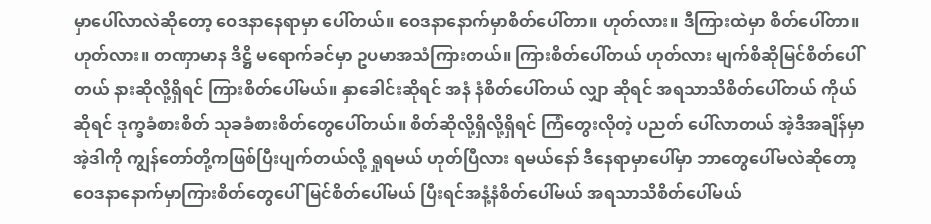မှာပေါ်လာလဲဆိုတော့ ဝေဒနာနေရာမှာ ပေါ်တယ်။ ဝေဒနာနောက်မှာစိတ်ပေါ်တာ။ ဟုတ်လား။ ဒီကြားထဲမှာ စိတ်ပေါ်တာ။ ဟုတ်လား။ တဏှာမာန ဒိဋ္ဌိ မရောက်ခင်မှာ ဥပမာအသံကြားတယ်။ ကြားစိတ်ပေါ်တယ် ဟုတ်လား မျက်စိဆိုမြင်စိတ်ပေါ်တယ် နားဆိုလို့ရှိရင် ကြားစိတ်ပေါ်မယ်။ နှာခေါင်းဆိုရင် အနံ နံစိတ်ပေါ်တယ် လျှာ ဆိုရင် အရသာသိစိတ်ပေါ်တယ် ကိုယ်ဆိုရင် ဒုက္ခခံစားစိတ် သုခခံစားစိတ်တွေပေါ်တယ်။ စိတ်ဆိုလို့ရှိလို့ရှိရင် ကြံတွေးလိုတဲ့ ပညတ် ပေါ်လာတယ် အဲ့ဒီအချိန်မှာ အဲ့ဒါကို ကျွန်တော်တို့ကဖြစ်ပြီးပျက်တယ်လို့ ရှုရမယ် ဟုတ်ပြီလား ရမယ်နော် ဒီနေရာမှာပေါ်မှာ ဘာတွေပေါ်မလဲဆိုတော့ဝေဒနာနောက်မှာကြားစိတ်တွေပေါ် မြင်စိတ်ပေါ်မယ် ပြီးရင်အနံ့နံစိတ်ပေါ်မယ် အရသာသိစိတ်ပေါ်မယ်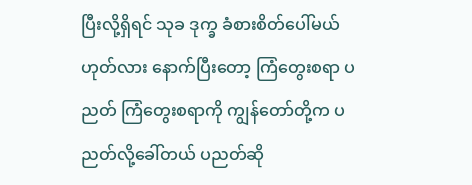ပြီးလို့ရှိရင် သုခ ဒုက္ခ ခံစားစိတ်ပေါ်မယ် ဟုတ်လား နောက်ပြီးတော့ ကြံတွေးစရာ ပညတ် ကြံတွေးစရာကို ကျွန်တော်တို့က ပညတ်လို့ခေါ်တယ် ပညတ်ဆို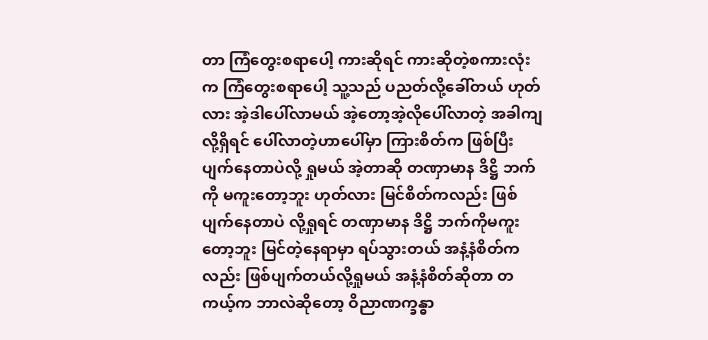တာ ကြံတွေးစရာပေါ့ ကားဆိုရင် ကားဆိုတဲ့စကားလုံးက ကြံတွေးစရာပေါ့ သူ့သည် ပညတ်လို့ခေါ်တယ် ဟုတ်လား အဲ့ဒါပေါ်လာမယ် အဲ့တော့အဲ့လိုပေါ်လာတဲ့ အခါကျလို့ရှိရင် ပေါ်လာတဲ့ဟာပေါ်မှာ ကြားစိတ်က ဖြစ်ပြီးပျက်နေတာပဲလို့ ရှုမယ် အဲ့တာဆို တဏှာမာန ဒိဋ္ဌိ ဘက်ကို မကူးတော့ဘူး ဟုတ်လား မြင်စိတ်ကလည်း ဖြစ်ပျက်နေတာပဲ လို့ရှုရင် တဏှာမာန ဒိဋ္ဌိ ဘက်ကိုမကူးတော့ဘူး မြင်တဲ့နေရာမှာ ရပ်သွားတယ် အနံ့နံစိတ်ကလည်း ဖြစ်ပျက်တယ်လို့ရှုမယ် အနံ့နံစိတ်ဆိုတာ တကယ့်က ဘာလဲဆိုတော့ ဝိညာဏက္ခန္ဓာ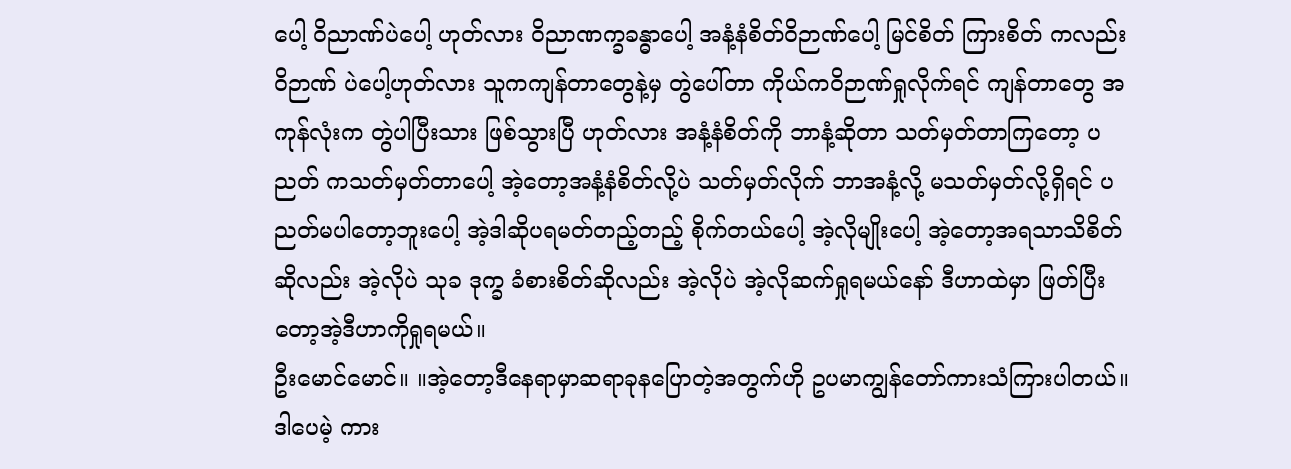ပေါ့ ဝိညာဏ်ပဲပေါ့ ဟုတ်လား ဝိညာဏက္ခခန္ဓာပေါ့ အနံ့နံစိတ်ဝိဉာဏ်ပေါ့ မြင်စိတ် ကြားစိတ် ကလည်း ဝိဉာဏ် ပဲပေါ့ဟုတ်လား သူကကျန်တာတွေနဲ့မှ တွဲပေါ်တာ ကိုယ်ကဝိဉာဏ်ရှုလိုက်ရင် ကျန်တာတွေ အကုန်လုံးက တွဲပါပြီးသား ဖြစ်သွားပြီ ဟုတ်လား အနံ့နံစိတ်ကို ဘာနံ့ဆိုတာ သတ်မှတ်တာကြတော့ ပညတ် ကသတ်မှတ်တာပေါ့ အဲ့တော့အနံ့နံစိတ်လို့ပဲ သတ်မှတ်လိုက် ဘာအနံ့လို့ မသတ်မှတ်လို့ရှိရင် ပညတ်မပါတော့ဘူးပေါ့ အဲ့ဒါဆိုပရမတ်တည့်တည့် စိုက်တယ်ပေါ့ အဲ့လိုမျိုးပေါ့ အဲ့တော့အရသာသိစိတ် ဆိုလည်း အဲ့လိုပဲ သုခ ဒုက္ခ ခံစားစိတ်ဆိုလည်း အဲ့လိုပဲ အဲ့လိုဆက်ရှုရမယ်နော် ဒီဟာထဲမှာ ဖြတ်ပြီးတော့အဲ့ဒီဟာကိုရှုရမယ်။
ဦးမောင်မောင်။ ။အဲ့တော့ဒီနေရာမှာဆရာခုနပြောတဲ့အတွက်ဟို ဥပမာကျွန်တော်ကားသံကြားပါတယ်။ ဒါပေမဲ့ ကား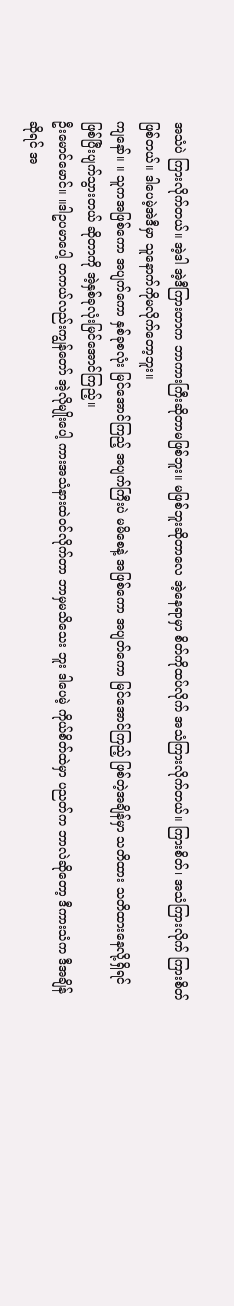အသံပဲ ကြားလိုက်တယ်။ အဲ့ဒါ အဲ့ဒီကြားတာက ဘာကားကြီးဆိုတာမဖြစ်ဘူး။ မဖြစ်ဘူးဆိုတာလေ အဲ့နေရာမှာ စိတ်ကိုထပ်လိုက် အသံကြားလိုက်တယ်။ ကြားစိတ်၊ အသံကြားလိုက် ကြားစိတ်ဖြစ်တယ်။ ဒါပေမဲ့အဲဒီမှာ သူနောက်ကိုမလိုက်တော့ဘူး။
ကျနော်။ ။ သူကအဖြစ်ကော အပျက်ကော နှစ်ခုစလုံး မြင်အောင်ကြည့် အပျက်ကြီးပဲ မမိစေနဲ့ အဖြစ်ကော အပျတ်ကော မြင်အောင်ကြည့် ဖြစ်တဲ့အချိန်မှာ သတိထား သတိထားနေလို့ရှိရင် ဖြစ်ပြီးပျက်သွားတယ် ဆိုတာကို အဲ့နှစ်ခုလုံးမြင်အောင်ကြည့်။
ဦးမောင်မောင်။ ။ဒါဥပမာပေါ့ တကယ်လည်းကျွန်တော် အဲ့လိုမျိုးပေါ့ ကားအသံနားထဲဝင်လိုက်တာ ဘာမှမသိသေး ဘူး ဒါပေမဲ့ ကိုယ်စိတ်ထဲမှာ ပညတ်က ဘာလဲဆိုတော့ ဒီကားသံက ဒီအချိန်ဆိုရင် အ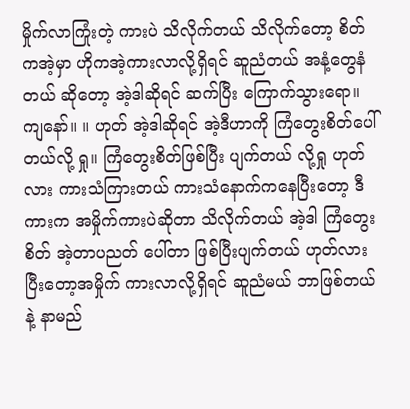မှိုက်လာကြုံးတဲ့ ကားပဲ သိလိုက်တယ် သိလိုက်တော့ စိတ်ကအဲ့မှာ ဟိုကအဲ့ကားလာလို့ရှိရင် ဆူညံတယ် အနံ့တွေနံတယ် ဆိုတော့ အဲ့ဒါဆိုရင် ဆက်ပြီး ကြောက်သွားရော။
ကျနော်။ ။ ဟုတ် အဲ့ဒါဆိုရင် အဲ့ဒီဟာကို ကြံတွေးစိတ်ပေါ်တယ်လို့ ရှု။ ကြံတွေးစိတ်ဖြစ်ပြီး ပျက်တယ် လို့ရှု ဟုတ်လား ကားသံကြားတယ် ကားသံနောက်ကနေပြီးတော့ ဒီကားက အမှိုက်ကားပဲဆိုတာ သိလိုက်တယ် အဲ့ဒါ ကြံတွေးစိတ် အဲ့တာပညတ် ပေါ်တာ ဖြစ်ပြီးပျက်တယ် ဟုတ်လား ပြီးတော့အမှိုက် ကားလာလို့ရှိရင် ဆူညံမယ် ဘာဖြစ်တယ် နဲ့ နာမည်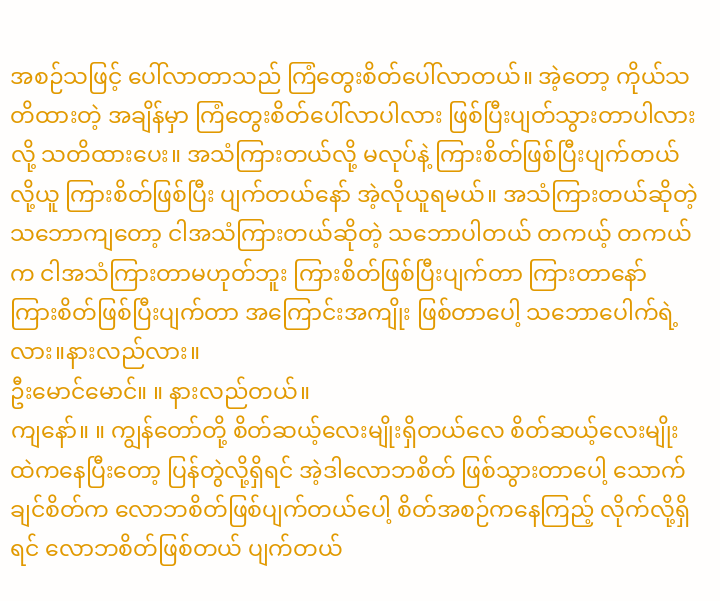အစဉ်သဖြင့် ပေါ်လာတာသည် ကြံတွေးစိတ်ပေါ်လာတယ်။ အဲ့တော့ ကိုယ်သတိထားတဲ့ အချိန်မှာ ကြံတွေးစိတ်ပေါ်လာပါလား ဖြစ်ပြီးပျတ်သွားတာပါလား လို့ သတိထားပေး။ အသံကြားတယ်လို့ မလုပ်နဲ့ ကြားစိတ်ဖြစ်ပြီးပျက်တယ်လို့ယူ ကြားစိတ်ဖြစ်ပြီး ပျက်တယ်နော် အဲ့လိုယူရမယ်။ အသံကြားတယ်ဆိုတဲ့ သဘောကျတော့ ငါအသံကြားတယ်ဆိုတဲ့ သဘောပါတယ် တကယ့် တကယ်က ငါအသံကြားတာမဟုတ်ဘူး ကြားစိတ်ဖြစ်ပြီးပျက်တာ ကြားတာနော် ကြားစိတ်ဖြစ်ပြီးပျက်တာ အကြောင်းအကျိုး ဖြစ်တာပေါ့ သဘောပေါက်ရဲ့လား။နားလည်လား။
ဦးမောင်မောင်။ ။ နားလည်တယ်။
ကျနော်။ ။ ကျွန်တော်တို့ စိတ်ဆယ့်လေးမျိုးရှိတယ်လေ စိတ်ဆယ့်လေးမျိုးထဲကနေပြီးတော့ ပြန်တွဲလို့ရှိရင် အဲ့ဒါလောဘစိတ် ဖြစ်သွားတာပေါ့ သောက်ချင်စိတ်က လောဘစိတ်ဖြစ်ပျက်တယ်ပေါ့ စိတ်အစဉ်ကနေကြည့် လိုက်လို့ရှိရင် လောဘစိတ်ဖြစ်တယ် ပျက်တယ်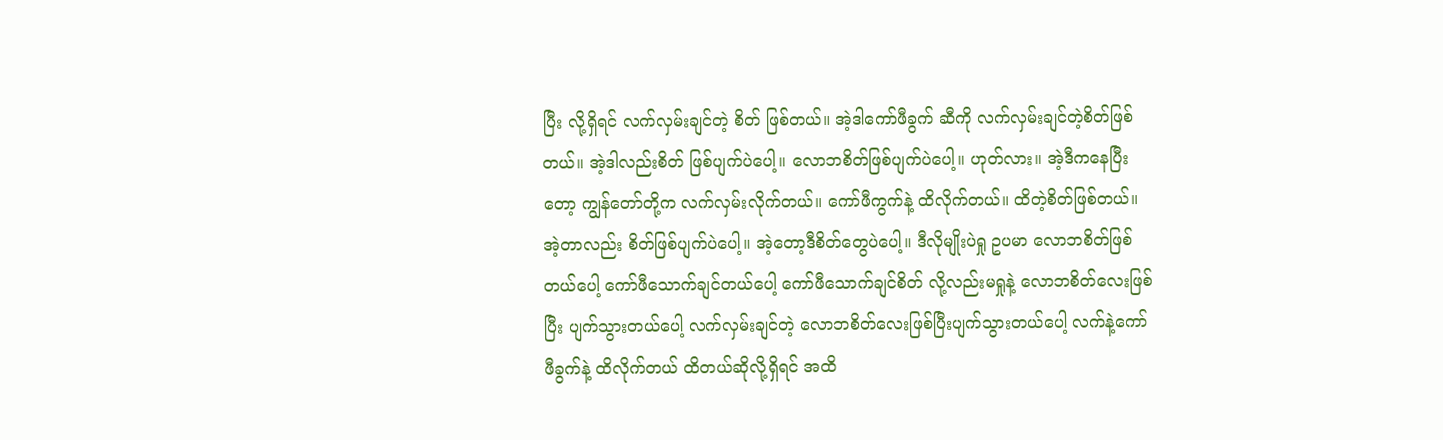ပြီး လို့ရှိရင် လက်လှမ်းချင်တဲ့ စိတ် ဖြစ်တယ်။ အဲ့ဒါကော်ဖီခွက် ဆီကို လက်လှမ်းချင်တဲ့စိတ်ဖြစ်တယ်။ အဲ့ဒါလည်းစိတ် ဖြစ်ပျက်ပဲပေါ့။ လောဘစိတ်ဖြစ်ပျက်ပဲပေါ့။ ဟုတ်လား။ အဲ့ဒီကနေပြီးတော့ ကျွန်တော်တို့က လက်လှမ်းလိုက်တယ်။ ကော်ဖီကွက်နဲ့ ထိလိုက်တယ်။ ထိတဲ့စိတ်ဖြစ်တယ်။ အဲ့တာလည်း စိတ်ဖြစ်ပျက်ပဲပေါ့။ အဲ့တော့ဒီစိတ်တွေပဲပေါ့။ ဒီလိုမျိုးပဲရှု ဥပမာ လောဘစိတ်ဖြစ်တယ်ပေါ့ ကော်ဖီသောက်ချင်တယ်ပေါ့ ကော်ဖီသောက်ချင်စိတ် လို့လည်းမရှုနဲ့ လောဘစိတ်လေးဖြစ်ပြီး ပျက်သွားတယ်ပေါ့ လက်လှမ်းချင်တဲ့ လောဘစိတ်လေးဖြစ်ပြီးပျက်သွားတယ်ပေါ့ လက်နဲ့ကော်ဖီခွက်နဲ့ ထိလိုက်တယ် ထိတယ်ဆိုလို့ရှိရင် အထိ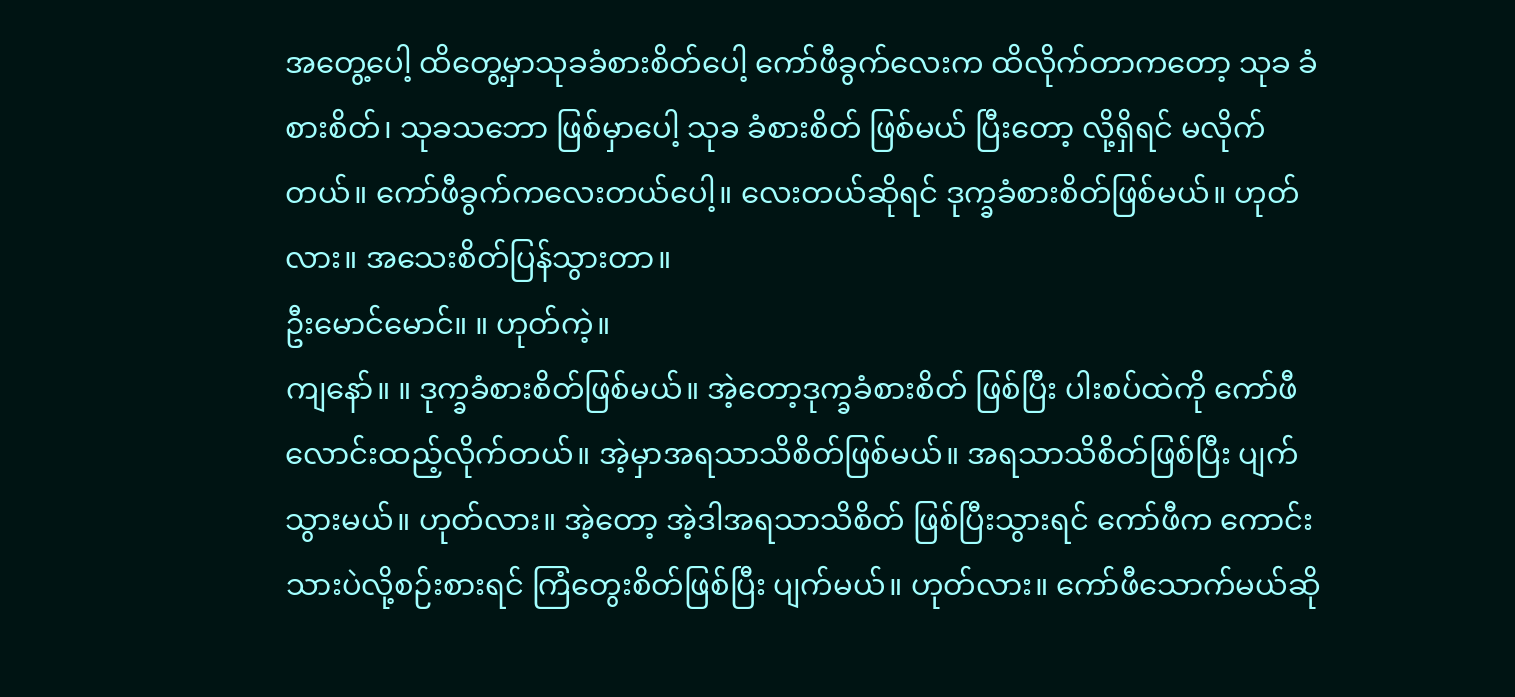အတွေ့ပေါ့ ထိတွေ့မှာသုခခံစားစိတ်ပေါ့ ကော်ဖီခွက်လေးက ထိလိုက်တာကတော့ သုခ ခံစားစိတ်၊ သုခသဘော ဖြစ်မှာပေါ့ သုခ ခံစားစိတ် ဖြစ်မယ် ပြီးတော့ လို့ရှိရင် မလိုက်တယ်။ ကော်ဖီခွက်ကလေးတယ်ပေါ့။ လေးတယ်ဆိုရင် ဒုက္ခခံစားစိတ်ဖြစ်မယ်။ ဟုတ်လား။ အသေးစိတ်ပြန်သွားတာ။
ဦးမောင်မောင်။ ။ ဟုတ်ကဲ့။
ကျနော်။ ။ ဒုက္ခခံစားစိတ်ဖြစ်မယ်။ အဲ့တော့ဒုက္ခခံစားစိတ် ဖြစ်ပြီး ပါးစပ်ထဲကို ကော်ဖီလောင်းထည့်လိုက်တယ်။ အဲ့မှာအရသာသိစိတ်ဖြစ်မယ်။ အရသာသိစိတ်ဖြစ်ပြီး ပျက်သွားမယ်။ ဟုတ်လား။ အဲ့တော့ အဲ့ဒါအရသာသိစိတ် ဖြစ်ပြီးသွားရင် ကော်ဖီက ကောင်းသားပဲလို့စဉ်းစားရင် ကြံတွေးစိတ်ဖြစ်ပြီး ပျက်မယ်။ ဟုတ်လား။ ကော်ဖီသောက်မယ်ဆို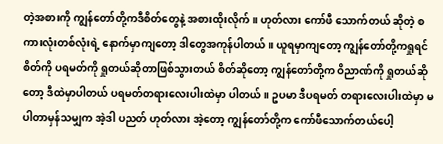တဲ့အစားကို ကျွန်တော်တို့ကဒီစိတ်တွေနဲ့ အစားထိုးလိုက်။ ဟုတ်လား ကော်ဖီ သောက်တယ် ဆိုတဲ့ စကားလုံးတစ်လုံးရဲ့ နောက်မှာကျတော့ ဒါတွေအကုန်ပါတယ်။ ယူရမှာကျတော့ ကျွန်တော်တို့ကရှုရင်စိတ်ကို ပရမတ်ကို ရှုတယ်ဆိုတာဖြစ်သွားတယ် စိတ်ဆိုတော့ ကျွန်တော်တို့က ဝိညာဏ်ကို ရှုတယ်ဆိုတော့ ဒီထဲမှာပါတယ် ပရမတ်တရားလေးပါးထဲမှာ ပါတယ်။ ဥပမာ ဒီပရမတ် တရားလေးပါးထဲမှာ မပါတာမှန်သမျှက အဲ့ဒါ ပညတ် ဟုတ်လား အဲ့တော့ ကျွန်တော်တို့က ကော်ဖီသောက်တယ်ပေါ့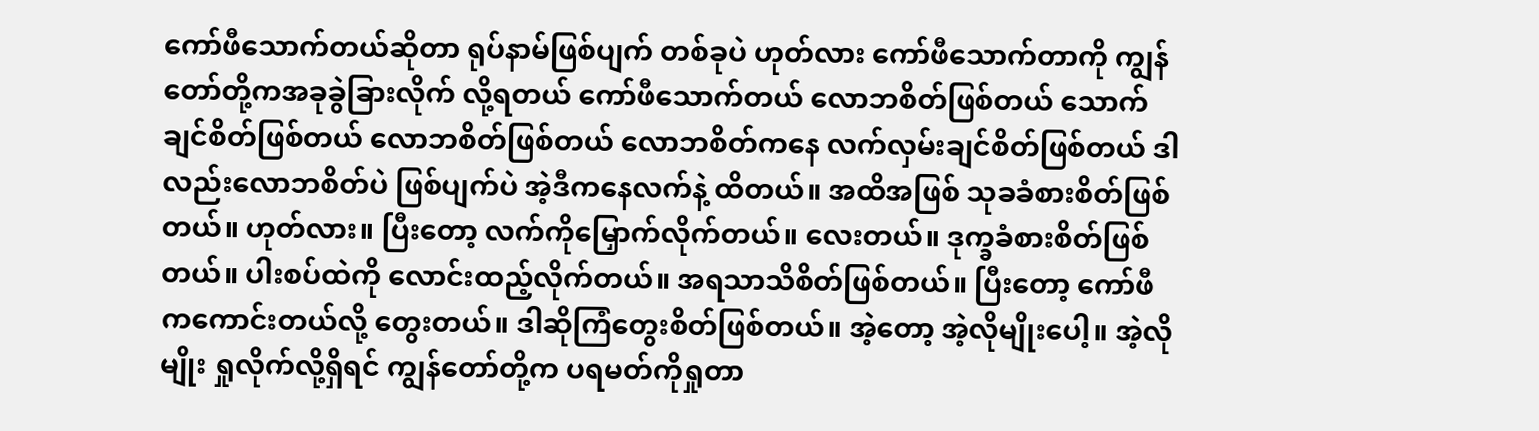ကော်ဖီသောက်တယ်ဆိုတာ ရုပ်နာမ်ဖြစ်ပျက် တစ်ခုပဲ ဟုတ်လား ကော်ဖီသောက်တာကို ကျွန်တော်တို့ကအခုခွဲခြားလိုက် လို့ရတယ် ကော်ဖီသောက်တယ် လောဘစိတ်ဖြစ်တယ် သောက်ချင်စိတ်ဖြစ်တယ် လောဘစိတ်ဖြစ်တယ် လောဘစိတ်ကနေ လက်လှမ်းချင်စိတ်ဖြစ်တယ် ဒါလည်းလောဘစိတ်ပဲ ဖြစ်ပျက်ပဲ အဲ့ဒီကနေလက်နဲ့ ထိတယ်။ အထိအဖြစ် သုခခံစားစိတ်ဖြစ်တယ်။ ဟုတ်လား။ ပြီးတော့ လက်ကိုမြှောက်လိုက်တယ်။ လေးတယ်။ ဒုက္ခခံစားစိတ်ဖြစ်တယ်။ ပါးစပ်ထဲကို လောင်းထည့်လိုက်တယ်။ အရသာသိစိတ်ဖြစ်တယ်။ ပြီးတော့ ကော်ဖီကကောင်းတယ်လို့ တွေးတယ်။ ဒါဆိုကြံတွေးစိတ်ဖြစ်တယ်။ အဲ့တော့ အဲ့လိုမျိုးပေါ့။ အဲ့လိုမျိုး ရှုလိုက်လို့ရှိရင် ကျွန်တော်တို့က ပရမတ်ကိုရှုတာ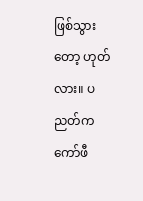ဖြစ်သွားတော့ ဟုတ်လား။ ပညတ်ကကော်ဖီ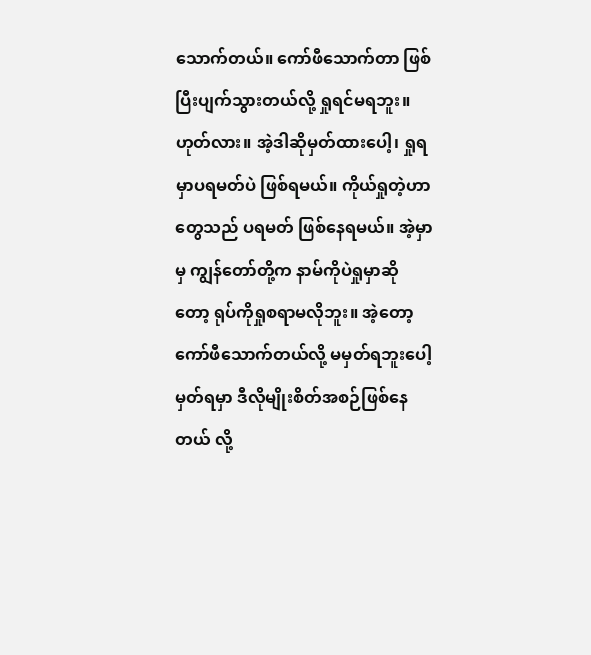သောက်တယ်။ ကော်ဖီသောက်တာ ဖြစ်ပြီးပျက်သွားတယ်လို့ ရှုရင်မရဘူး။ ဟုတ်လား။ အဲ့ဒါဆိုမှတ်ထားပေါ့၊ ရှုရမှာပရမတ်ပဲ ဖြစ်ရမယ်။ ကိုယ်ရှုတဲ့ဟာတွေသည် ပရမတ် ဖြစ်နေရမယ်။ အဲ့မှာမှ ကျွန်တော်တို့က နာမ်ကိုပဲရှုမှာဆိုတော့ ရုပ်ကိုရှုစရာမလိုဘူး။ အဲ့တော့ကော်ဖီသောက်တယ်လို့ မမှတ်ရဘူးပေါ့ မှတ်ရမှာ ဒီလိုမျိုးစိတ်အစဉ်ဖြစ်နေတယ် လို့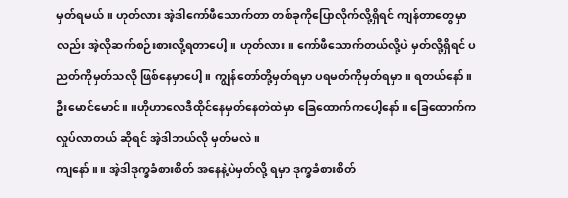မှတ်ရမယ်။ ဟုတ်လား အဲ့ဒါကော်ဖီသောက်တာ တစ်ခုကိုပြောလိုက်လို့ရှိရင် ကျန်တာတွေမှာလည်း အဲ့လိုဆက်စဉ်းစားလို့ရတာပေါ့။ ဟုတ်လား။ ကော်ဖီသောက်တယ်လို့ပဲ မှတ်လို့ရှိရင် ပညတ်ကိုမှတ်သလို ဖြစ်နေမှာပေါ့။ ကျွန်တော်တို့မှတ်ရမှာ ပရမတ်ကိုမှတ်ရမှာ။ ရတယ်နော်။
ဦးမောင်မောင်။ ။ဟိုဟာလေဒီထိုင်နေမှတ်နေတဲထဲမှာ ခြေထောက်ကပေါ့နော်။ ခြေထောက်က လှုပ်လာတယ် ဆိုရင် အဲ့ဒါဘယ်လို မှတ်မလဲ။
ကျနော်။ ။ အဲ့ဒါဒုက္ခခံစားစိတ် အနေနဲ့ပဲမှတ်လို့ ရမှာ ဒုက္ခခံစားစိတ်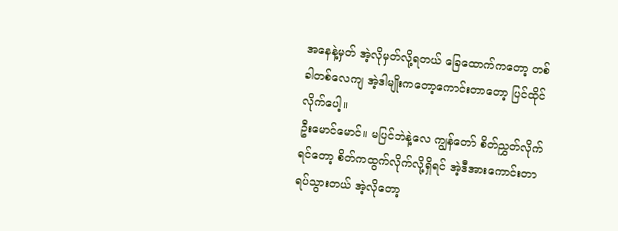အနေနဲ့မှတ် အဲ့လိုမှတ်လို့ရတယ် ခြေထောက်ကတော့ တစ်ခါတစ်လေကျ အဲ့ဒါမျိုးကတော့ကောင်းတာတော့ ပြင်ထိုင်လိုက်ပေါ့။
ဦးမောင်မောင်။ မပြင်ဘဲနဲ့လေ ကျွန်တော် စိတ်ညွှတ်လိုက်ရင်တော့ စိတ်ကထွက်လိုက်လို့ရှိရင် အဲ့ဒီအားကောင်းတာ ရပ်သွားတယ် အဲ့လိုတော့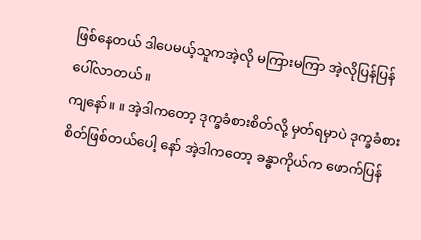ဖြစ်နေတယ် ဒါပေမယ့်သူကအဲ့လို မကြားမကြာ အဲ့လိုပြန်ပြန်ပေါ်လာတယ်။
ကျနော်။ ။ အဲ့ဒါကတော့ ဒုက္ခခံစားစိတ်လို့ မှတ်ရမှာပဲ ဒုက္ခခံစားစိတ်ဖြစ်တယ်ပေါ့ နော် အဲ့ဒါကတော့ ခန္ဓာကိုယ်က ဖောက်ပြန်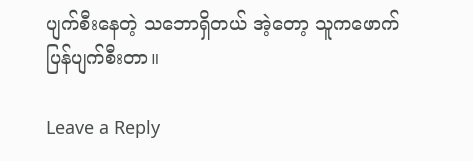ပျက်စီးနေတဲ့ သဘောရှိတယ် အဲ့တော့ သူကဖောက်ပြန်ပျက်စီးတာ။

Leave a Reply